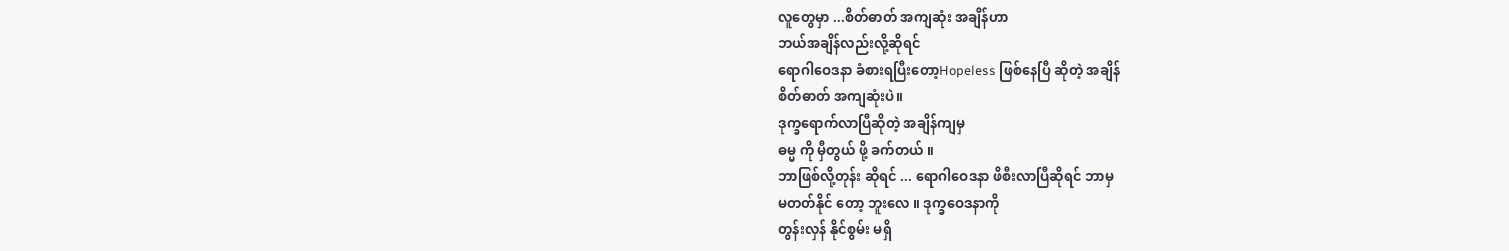လူတွေမှာ ...စိတ်ဓာတ် အကျဆုံး အချိန်ဟာ
ဘယ်အချိန်လည်းလို့ဆိုရင်
ရောဂါဝေဒနာ ခံစားရပြီးတော့Hopeless ဖြစ်နေပြီ ဆိုတဲ့ အချိန်
စိတ်ဓာတ် အကျဆုံးပဲ။
ဒုက္ခရောက်လာပြီဆိုတဲ့ အချိန်ကျမှ
ဓမ္မ ကို မှီတွယ် ဖို့ ခက်တယ် ။
ဘာဖြစ်လို့တုန်း ဆိုရင် ... ရောဂါဝေဒနာ ဖိစီးလာပြီဆိုရင် ဘာမှ
မတတ်နိုင် တော့ ဘူးလေ ။ ဒုက္ခဝေဒနာကို
တွန်းလှန် နိုင်စွမ်း မရှိ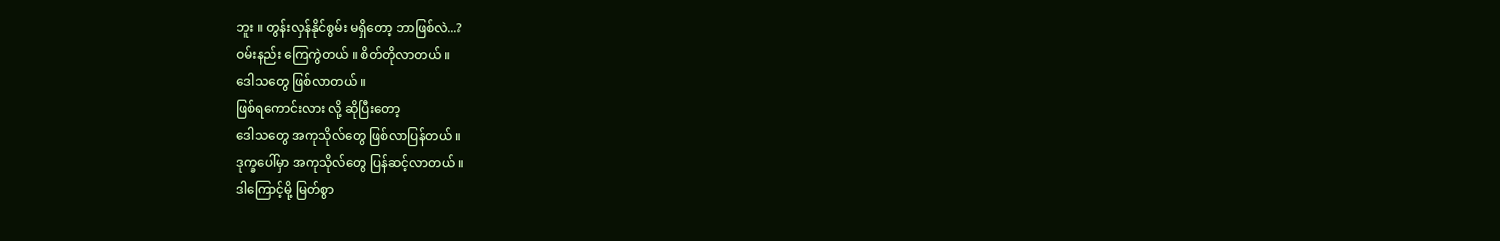ဘူး ။ တွန်းလှန်နိုင်စွမ်း မရှိတော့ ဘာဖြစ်လဲ...?
ဝမ်းနည်း ကြေကွဲတယ် ။ စိတ်တိုလာတယ် ။
ဒေါသတွေ ဖြစ်လာတယ် ။
ဖြစ်ရကောင်းလား လို့ ဆိုပြီးတော့
ဒေါသတွေ အကုသိုလ်တွေ ဖြစ်လာပြန်တယ် ။
ဒုက္ခပေါ်မှာ အကုသိုလ်တွေ ပြန်ဆင့်လာတယ် ။
ဒါကြောင့်မို့ မြတ်စွာ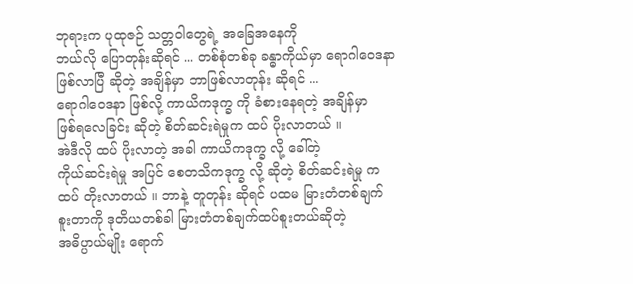ဘုရားက ပုထုဇဉ် သတ္တဝါတွေရဲ့ အခြေအနေကို
ဘယ်လို ပြောတုန်းဆိုရင် ... တစ်စုံတစ်ခု ခန္ဓာကိုယ်မှာ ရောဂါဝေဒနာ
ဖြစ်လာပြီ ဆိုတဲ့ အချိန်မှာ ဘာဖြစ်လာတုန်း ဆိုရင် ...
ရောဂါဝေဒနာ ဖြစ်လို့ ကာယိကဒုက္ခ ကို ခံစားနေရတဲ့ အချိန်မှာ
ဖြစ်ရလေခြင်း ဆိုတဲ့ စိတ်ဆင်းရဲမှုက ထပ် ပိုးလာတယ် ။
အဲဒီလို ထပ် ပိုးလာတဲ့ အခါ ကာယိကဒုက္ခ လို့ ခေါ်တဲ့
ကိုယ်ဆင်းရဲမှု အပြင် စေတသိကဒုက္ခ လို့ ဆိုတဲ့ စိတ်ဆင်းရဲမှု က
ထပ် တိုးလာတယ် ။ ဘာနဲ့ တူတုန်း ဆိုရင် ပထမ မြားတံတစ်ချက်
စူးတာကို ဒုတိယတစ်ခါ မြားတံတစ်ချက်ထပ်စူးတယ်ဆိုတဲ့
အဓိပ္ပာယ်မျိုး ရောက်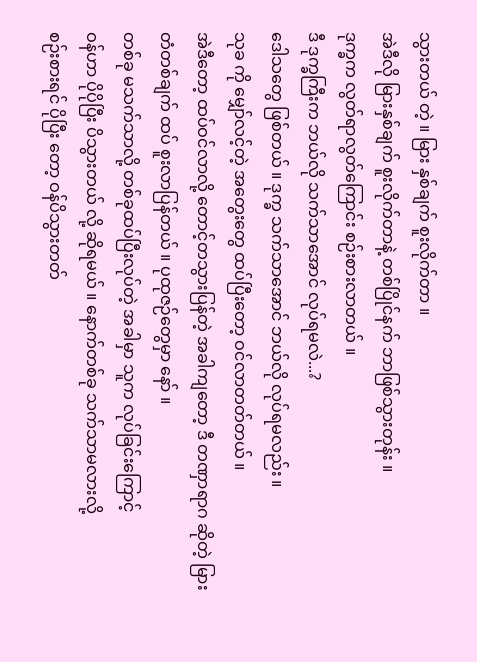သွားတယ် တဲ့ ။ မြား နှစ်ချက် စူးလိုက်တာ ။
အဲဒီလို မြားနှစ်ချက် စူးလိုက်တာနဲ့ တစ်ပြိုင်နက် ဘာဖြစ်သွားတုန်း ။
ဒုက္ခက လွတ်ရာလွတ်ကြောင်း စဉ်းစားလာတယ် ။
ဒီ ဒုက္ခကြီးက ဘယ်လို သက်သာအောင် လုပ်ရမလဲ...?
ဒေါသတွေ ဖြစ်တယ် ။ ဒုက္ခ သက်သာအောင် ဘယ်လို လုပ်ရမလည်း ။
သုခ ကို မျှော်လင့်တဲ့ အတွေးတွေ ထပ်ပြီးတော့ ဝင်လာတတ်တယ် ။
အဲဒီတော့ ထပ်ဝင်လာလို့ တောင့်တသွားပြန်တဲ့ အခါကျတော့ ဒီ တဏှာရာဂ ဆိုတဲ့ မြားတံတစ်ချက် ထပ် စူးလာပြန်တယ် ။ ပုထုဇဉ်တွေမှာ နော် ။
တစ်ခု မသက်သာလို့ တစ်ခုထပ်ပြီးလုပ်တဲ့ အခါမှာ သူက လုပ်ခြင်းကြောင့်
ဝန်ဟာ ပိုပိုပြီး ပိသွားတယ် လို့ ဆိုရမယ် ။ နောက်တစ်ခု သက်သာမလားလို့
စဉ်းစားရင် ပိုပြီး တော့ ဝန်ပိသွားတတ်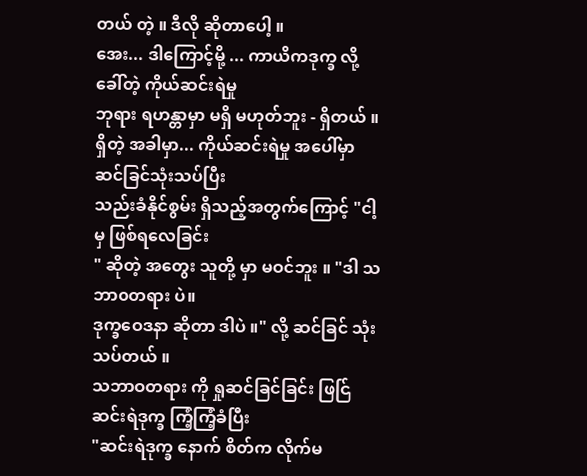တယ် တဲ့ ။ ဒီလို ဆိုတာပေါ့ ။
အေး... ဒါကြောင့်မို့ ... ကာယိကဒုက္ခ လို့ ခေါ်တဲ့ ကိုယ်ဆင်းရဲမှု
ဘုရား ရဟန္တာမှာ မရှိ မဟုတ်ဘူး - ရှိတယ် ။
ရှိတဲ့ အခါမှာ... ကိုယ်ဆင်းရဲမှု အပေါ်မှာ ဆင်ခြင်သုံးသပ်ပြီး
သည်းခံနိုင်စွမ်း ရှိသည့်အတွက်ကြောင့် "ငါ့ မှ ဖြစ်ရလေခြင်း
" ဆိုတဲ့ အတွေး သူတို့ မှာ မဝင်ဘူး ။ "ဒါ သဘာ၀တရား ပဲ။
ဒုက္ခဝေဒနာ ဆိုတာ ဒါပဲ ။" လို့ ဆင်ခြင် သုံးသပ်တယ် ။
သဘာဝတရား ကို ရှုဆင်ခြင်ခြင်း ဖြင်ြ ဆင်းရဲဒုက္ခ ကြံ့ကြံ့ခံပြီး
"ဆင်းရဲဒုက္ခ နောက် စိတ်က လိုက်မ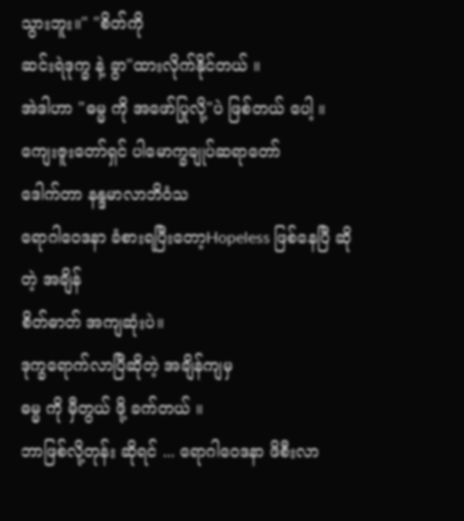သွားဘူး။" "စိတ်ကို
ဆင်းရဲဒုက္ခ နဲ့ ခွာ"ထားလိုက်နိုင်တယ် ။
အဲဒါဟာ "ဓမ္မ ကို အဖော်ပြုလို့"ပဲ ဖြစ်တယ် ပေါ့ ။
ကျေးဇူးတော်ရှင် ပါမောက္ခချုပ်ဆရာတော်
ဒေါက်တာ နန္ဒမာလာဘိဝံသ
ရောဂါဝေဒနာ ခံစားရပြီးတော့Hopeless ဖြစ်နေပြီ ဆိုတဲ့ အချိန်
စိတ်ဓာတ် အကျဆုံးပဲ။
ဒုက္ခရောက်လာပြီဆိုတဲ့ အချိန်ကျမှ
ဓမ္မ ကို မှီတွယ် ဖို့ ခက်တယ် ။
ဘာဖြစ်လို့တုန်း ဆိုရင် ... ရောဂါဝေဒနာ ဖိစီးလာ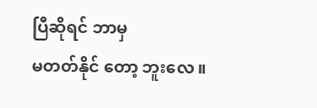ပြီဆိုရင် ဘာမှ
မတတ်နိုင် တော့ ဘူးလေ ။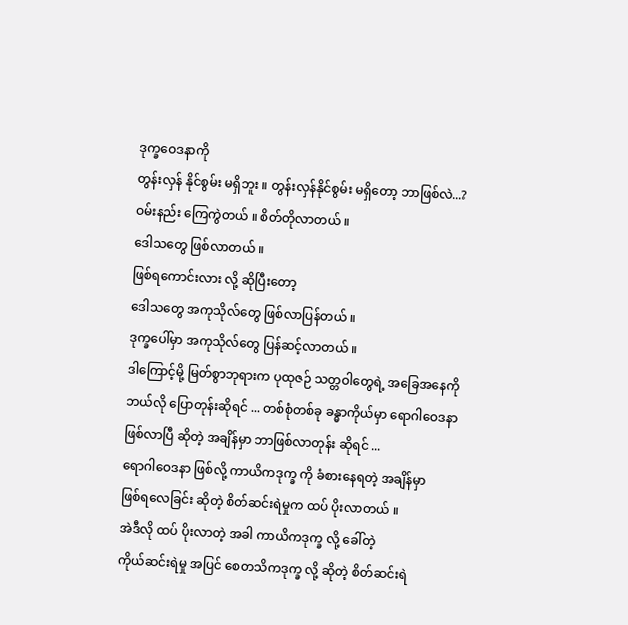ဒုက္ခဝေဒနာကို
တွန်းလှန် နိုင်စွမ်း မရှိဘူး ။ တွန်းလှန်နိုင်စွမ်း မရှိတော့ ဘာဖြစ်လဲ...?
ဝမ်းနည်း ကြေကွဲတယ် ။ စိတ်တိုလာတယ် ။
ဒေါသတွေ ဖြစ်လာတယ် ။
ဖြစ်ရကောင်းလား လို့ ဆိုပြီးတော့
ဒေါသတွေ အကုသိုလ်တွေ ဖြစ်လာပြန်တယ် ။
ဒုက္ခပေါ်မှာ အကုသိုလ်တွေ ပြန်ဆင့်လာတယ် ။
ဒါကြောင့်မို့ မြတ်စွာဘုရားက ပုထုဇဉ် သတ္တဝါတွေရဲ့ အခြေအနေကို
ဘယ်လို ပြောတုန်းဆိုရင် ... တစ်စုံတစ်ခု ခန္ဓာကိုယ်မှာ ရောဂါဝေဒနာ
ဖြစ်လာပြီ ဆိုတဲ့ အချိန်မှာ ဘာဖြစ်လာတုန်း ဆိုရင် ...
ရောဂါဝေဒနာ ဖြစ်လို့ ကာယိကဒုက္ခ ကို ခံစားနေရတဲ့ အချိန်မှာ
ဖြစ်ရလေခြင်း ဆိုတဲ့ စိတ်ဆင်းရဲမှုက ထပ် ပိုးလာတယ် ။
အဲဒီလို ထပ် ပိုးလာတဲ့ အခါ ကာယိကဒုက္ခ လို့ ခေါ်တဲ့
ကိုယ်ဆင်းရဲမှု အပြင် စေတသိကဒုက္ခ လို့ ဆိုတဲ့ စိတ်ဆင်းရဲ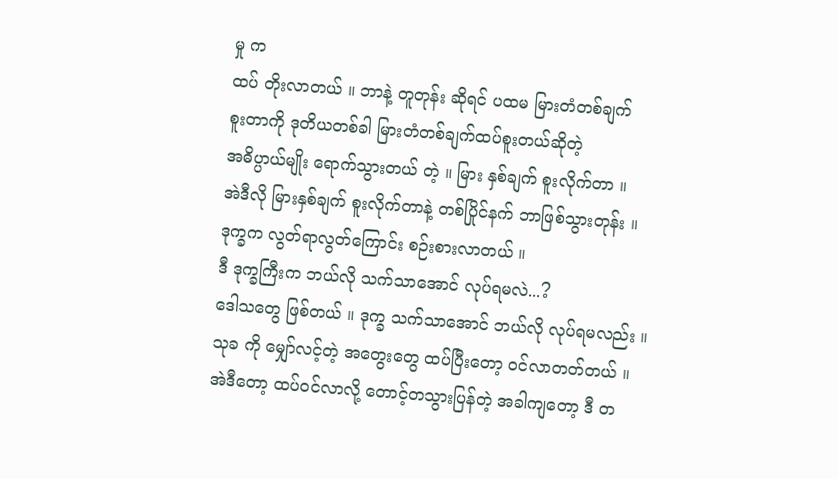မှု က
ထပ် တိုးလာတယ် ။ ဘာနဲ့ တူတုန်း ဆိုရင် ပထမ မြားတံတစ်ချက်
စူးတာကို ဒုတိယတစ်ခါ မြားတံတစ်ချက်ထပ်စူးတယ်ဆိုတဲ့
အဓိပ္ပာယ်မျိုး ရောက်သွားတယ် တဲ့ ။ မြား နှစ်ချက် စူးလိုက်တာ ။
အဲဒီလို မြားနှစ်ချက် စူးလိုက်တာနဲ့ တစ်ပြိုင်နက် ဘာဖြစ်သွားတုန်း ။
ဒုက္ခက လွတ်ရာလွတ်ကြောင်း စဉ်းစားလာတယ် ။
ဒီ ဒုက္ခကြီးက ဘယ်လို သက်သာအောင် လုပ်ရမလဲ...?
ဒေါသတွေ ဖြစ်တယ် ။ ဒုက္ခ သက်သာအောင် ဘယ်လို လုပ်ရမလည်း ။
သုခ ကို မျှော်လင့်တဲ့ အတွေးတွေ ထပ်ပြီးတော့ ဝင်လာတတ်တယ် ။
အဲဒီတော့ ထပ်ဝင်လာလို့ တောင့်တသွားပြန်တဲ့ အခါကျတော့ ဒီ တ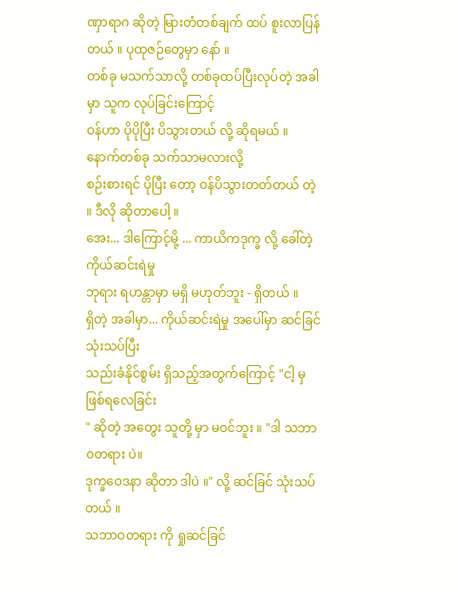ဏှာရာဂ ဆိုတဲ့ မြားတံတစ်ချက် ထပ် စူးလာပြန်တယ် ။ ပုထုဇဉ်တွေမှာ နော် ။
တစ်ခု မသက်သာလို့ တစ်ခုထပ်ပြီးလုပ်တဲ့ အခါမှာ သူက လုပ်ခြင်းကြောင့်
ဝန်ဟာ ပိုပိုပြီး ပိသွားတယ် လို့ ဆိုရမယ် ။ နောက်တစ်ခု သက်သာမလားလို့
စဉ်းစားရင် ပိုပြီး တော့ ဝန်ပိသွားတတ်တယ် တဲ့ ။ ဒီလို ဆိုတာပေါ့ ။
အေး... ဒါကြောင့်မို့ ... ကာယိကဒုက္ခ လို့ ခေါ်တဲ့ ကိုယ်ဆင်းရဲမှု
ဘုရား ရဟန္တာမှာ မရှိ မဟုတ်ဘူး - ရှိတယ် ။
ရှိတဲ့ အခါမှာ... ကိုယ်ဆင်းရဲမှု အပေါ်မှာ ဆင်ခြင်သုံးသပ်ပြီး
သည်းခံနိုင်စွမ်း ရှိသည့်အတွက်ကြောင့် "ငါ့ မှ ဖြစ်ရလေခြင်း
" ဆိုတဲ့ အတွေး သူတို့ မှာ မဝင်ဘူး ။ "ဒါ သဘာ၀တရား ပဲ။
ဒုက္ခဝေဒနာ ဆိုတာ ဒါပဲ ။" လို့ ဆင်ခြင် သုံးသပ်တယ် ။
သဘာဝတရား ကို ရှုဆင်ခြင်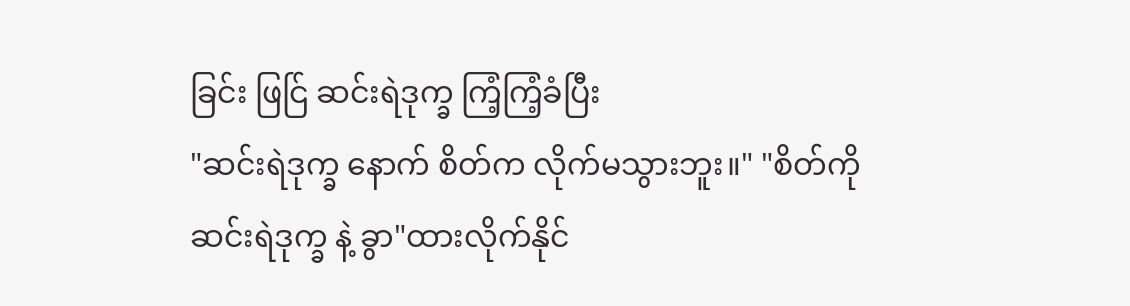ခြင်း ဖြင်ြ ဆင်းရဲဒုက္ခ ကြံ့ကြံ့ခံပြီး
"ဆင်းရဲဒုက္ခ နောက် စိတ်က လိုက်မသွားဘူး။" "စိတ်ကို
ဆင်းရဲဒုက္ခ နဲ့ ခွာ"ထားလိုက်နိုင်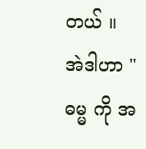တယ် ။
အဲဒါဟာ "ဓမ္မ ကို အ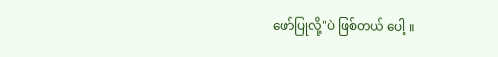ဖော်ပြုလို့"ပဲ ဖြစ်တယ် ပေါ့ ။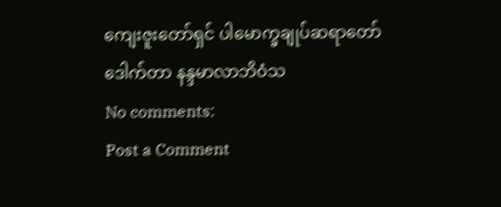ကျေးဇူးတော်ရှင် ပါမောက္ခချုပ်ဆရာတော်
ဒေါက်တာ နန္ဒမာလာဘိဝံသ
No comments:
Post a Comment